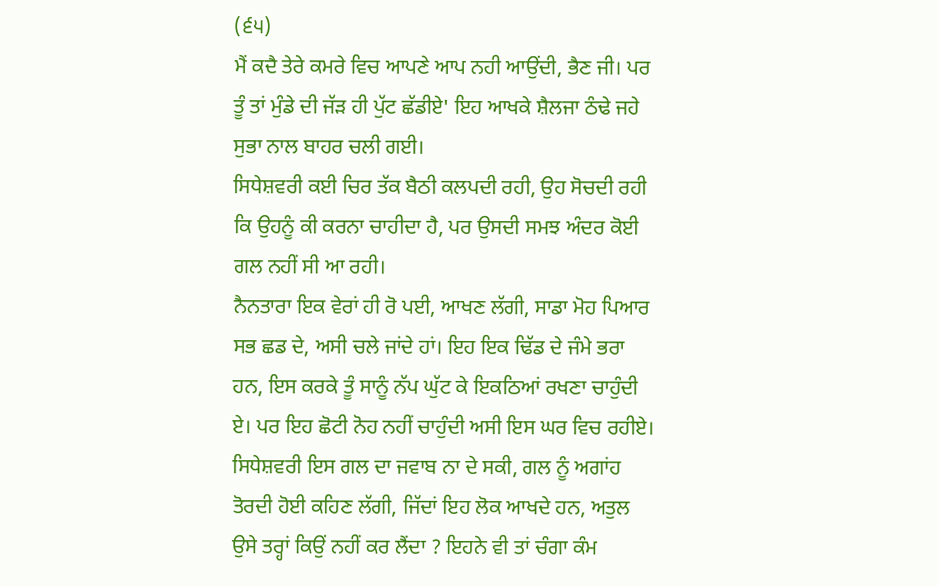(੬੫)
ਮੈਂ ਕਦੈ ਤੇਰੇ ਕਮਰੇ ਵਿਚ ਆਪਣੇ ਆਪ ਨਹੀ ਆਉਂਦੀ, ਭੈਣ ਜੀ। ਪਰ ਤੂੰ ਤਾਂ ਮੁੰਡੇ ਦੀ ਜੱੜ ਹੀ ਪੁੱਟ ਛੱਡੀਏ' ਇਹ ਆਖਕੇ ਸ਼ੈਲਜਾ ਠੰਢੇ ਜਹੇ ਸੁਭਾ ਨਾਲ ਬਾਹਰ ਚਲੀ ਗਈ।
ਸਿਧੇਸ਼ਵਰੀ ਕਈ ਚਿਰ ਤੱਕ ਬੈਠੀ ਕਲਪਦੀ ਰਹੀ, ਉਹ ਸੋਚਦੀ ਰਹੀ ਕਿ ਉਹਨੂੰ ਕੀ ਕਰਨਾ ਚਾਹੀਦਾ ਹੈ, ਪਰ ਉਸਦੀ ਸਮਝ ਅੰਦਰ ਕੋਈ ਗਲ ਨਹੀਂ ਸੀ ਆ ਰਹੀ।
ਨੈਨਤਾਰਾ ਇਕ ਵੇਰਾਂ ਹੀ ਰੋ ਪਈ, ਆਖਣ ਲੱਗੀ, ਸਾਡਾ ਮੋਹ ਪਿਆਰ ਸਭ ਛਡ ਦੇ, ਅਸੀ ਚਲੇ ਜਾਂਦੇ ਹਾਂ। ਇਹ ਇਕ ਢਿੱਡ ਦੇ ਜੰਮੇ ਭਰਾ ਹਨ, ਇਸ ਕਰਕੇ ਤੂੰ ਸਾਨੂੰ ਨੱਪ ਘੁੱਟ ਕੇ ਇਕਠਿਆਂ ਰਖਣਾ ਚਾਹੁੰਦੀ ਏ। ਪਰ ਇਹ ਛੋਟੀ ਨੋਹ ਨਹੀਂ ਚਾਹੁੰਦੀ ਅਸੀ ਇਸ ਘਰ ਵਿਚ ਰਹੀਏ।
ਸਿਧੇਸ਼ਵਰੀ ਇਸ ਗਲ ਦਾ ਜਵਾਬ ਨਾ ਦੇ ਸਕੀ, ਗਲ ਨੂੰ ਅਗਾਂਹ ਤੋਰਦੀ ਹੋਈ ਕਹਿਣ ਲੱਗੀ, ਜਿੱਦਾਂ ਇਹ ਲੋਕ ਆਖਦੇ ਹਨ, ਅਤੁਲ ਉਸੇ ਤਰ੍ਹਾਂ ਕਿਉਂ ਨਹੀਂ ਕਰ ਲੈਂਦਾ ? ਇਹਨੇ ਵੀ ਤਾਂ ਚੰਗਾ ਕੰਮ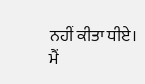ਨਹੀਂ ਕੀਤਾ ਧੀਏ।
ਮੈਂ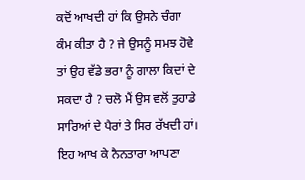ਕਦੋਂ ਆਖਦੀ ਹਾਂ ਕਿ ਉਸਨੇ ਚੰਗਾ ਕੰਮ ਕੀਤਾ ਹੈ ? ਜੇ ਉਸਨੂੰ ਸਮਝ ਹੋਵੇ ਤਾਂ ਉਹ ਵੱਡੇ ਭਰਾ ਨੂੰ ਗਾਲਾ ਕਿਦਾਂ ਦੇ ਸਕਦਾ ਹੈ ? ਚਲੋ ਮੈਂ ਉਸ ਵਲੋਂ ਤੁਹਾਡੇ ਸਾਰਿਆਂ ਦੇ ਪੈਰਾਂ ਤੇ ਸਿਰ ਰੱਖਦੀ ਹਾਂ। ਇਹ ਆਖ ਕੇ ਨੈਨਤਾਰਾ ਆਪਣਾ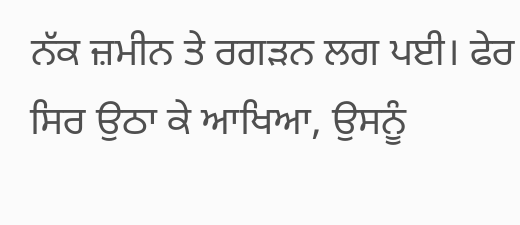ਨੱਕ ਜ਼ਮੀਨ ਤੇ ਰਗੜਨ ਲਗ ਪਈ। ਫੇਰ ਸਿਰ ਉਠਾ ਕੇ ਆਖਿਆ, ਉਸਨੂੰ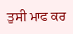ਤੁਸੀ ਮਾਫ ਕਰ